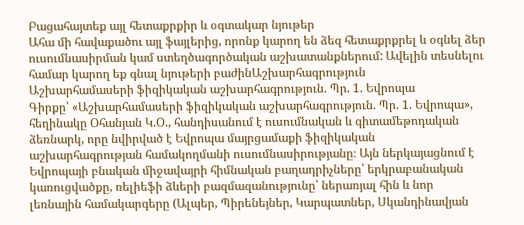Բացահայտեք այլ հետաքրքիր և օգտակար նյութեր
Ահա մի հավաքածու այլ ֆայլերից, որոնք կարող են ձեզ հետաքրքրել և օգնել ձեր ուսումնասիրման կամ ստեղծագործական աշխատանքներում: Ավելին տեսնելու համար կարող եք գնալ նյութերի բաժինԱշխարհագրություն
Աշխարհամասերի ֆիզիկական աշխարհագրություն. Պր. 1. Եվրոպա
Գիրքը՝ «Աշխարհամասերի ֆիզիկական աշխարհագրություն. Պր. 1. Եվրոպա», հեղինակը Օհանյան Կ.Օ., հանդիսանում է ուսումնական և գիտամեթոդական ձեռնարկ, որը նվիրված է Եվրոպա մայրցամաքի ֆիզիկական աշխարհագրության համակողմանի ուսումնասիրությանը։ Այն ներկայացնում է Եվրոպայի բնական միջավայրի հիմնական բաղադրիչները՝ երկրաբանական կառուցվածքը, ռելիեֆի ձևերի բազմազանությունը՝ ներառյալ հին և նոր լեռնային համակարգերը (Ալպեր, Պիրենեյներ, Կարպատներ, Սկանդինավյան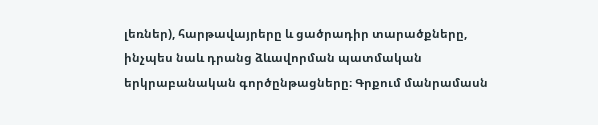լեռներ), հարթավայրերը և ցածրադիր տարածքները, ինչպես նաև դրանց ձևավորման պատմական երկրաբանական գործընթացները։ Գրքում մանրամասն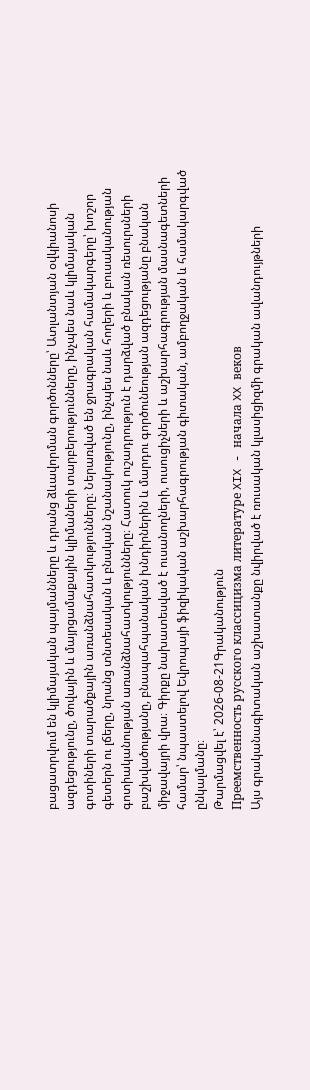բացատրվում են կլիմայական պայմանները և դրանց ձևավորման գործոնները՝ Ատլանտյան օվկիանոսի ազդեցությունը, ծովային և մայրցամաքային կլիմաների տարբերությունները, ինչպես նաև կլիմայական գոտիների տարածքային առանձնահատկությունները։ Ներառված են ջրագրական համակարգերը՝ խոշոր գետերն ու լճերը, նրանց տնտեսական և բնական նշանակությունը, ինչպես նաև հողերի և բուսականության գոտիականության առանձնահատկությունները։ Հատուկ ուշադրություն է դարձված բնական ռեսուրսների բաշխվածությանը, բնապահպանական խնդիրներին և մարդու գործունեության ազդեցությանը բնական միջավայրի վրա։ Գիրքը նախատեսված է ուսանողների, ուսուցիչների և աշխարհագրության մասնագետների համար՝ նպաստելով Եվրոպայի ֆիզիկական աշխարհագրության գիտական, ամբողջական և համակարգված ընկալմանը։
Թարմացվել է՝ 2026-08-21Գրականություն
Преемственность русского классицизма литературе XIX - начала XX веков
Այս գրականագիտական աշխատանքը նվիրված է ռուսական կլասիցիզմի գրական ավանդույթների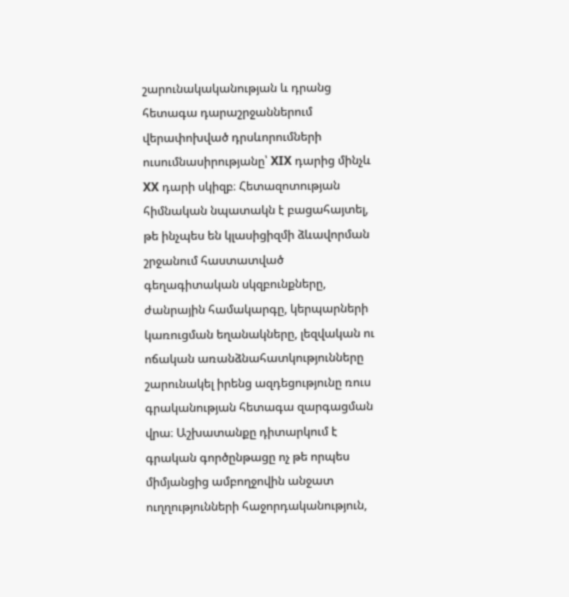շարունակականության և դրանց հետագա դարաշրջաններում վերափոխված դրսևորումների ուսումնասիրությանը՝ XIX դարից մինչև XX դարի սկիզբ։ Հետազոտության հիմնական նպատակն է բացահայտել, թե ինչպես են կլասիցիզմի ձևավորման շրջանում հաստատված գեղագիտական սկզբունքները, ժանրային համակարգը, կերպարների կառուցման եղանակները, լեզվական ու ոճական առանձնահատկությունները շարունակել իրենց ազդեցությունը ռուս գրականության հետագա զարգացման վրա։ Աշխատանքը դիտարկում է գրական գործընթացը ոչ թե որպես միմյանցից ամբողջովին անջատ ուղղությունների հաջորդականություն,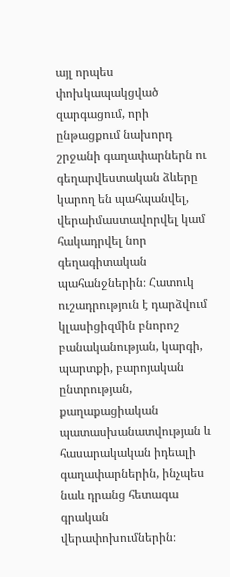այլ որպես փոխկապակցված զարգացում, որի ընթացքում նախորդ շրջանի գաղափարներն ու գեղարվեստական ձևերը կարող են պահպանվել, վերաիմաստավորվել կամ հակադրվել նոր գեղագիտական պահանջներին։ Հատուկ ուշադրություն է դարձվում կլասիցիզմին բնորոշ բանականության, կարգի, պարտքի, բարոյական ընտրության, քաղաքացիական պատասխանատվության և հասարակական իդեալի գաղափարներին, ինչպես նաև դրանց հետագա գրական վերափոխումներին։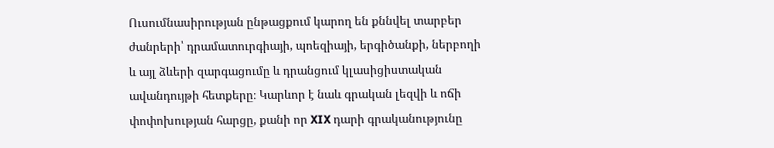Ուսումնասիրության ընթացքում կարող են քննվել տարբեր ժանրերի՝ դրամատուրգիայի, պոեզիայի, երգիծանքի, ներբողի և այլ ձևերի զարգացումը և դրանցում կլասիցիստական ավանդույթի հետքերը։ Կարևոր է նաև գրական լեզվի և ոճի փոփոխության հարցը, քանի որ XIX դարի գրականությունը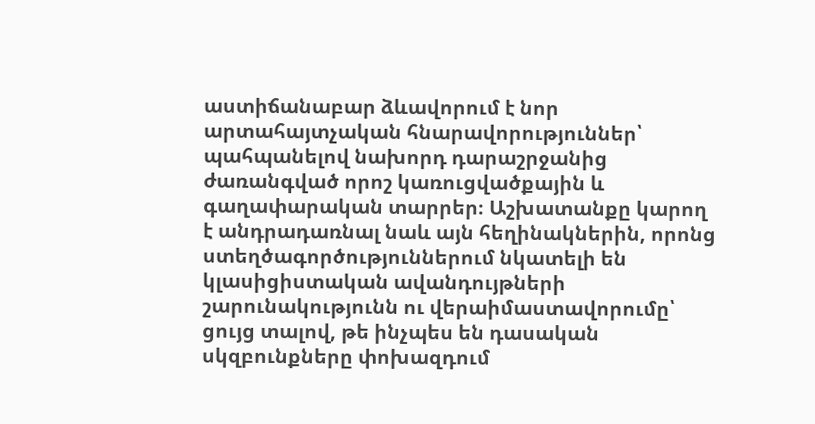աստիճանաբար ձևավորում է նոր արտահայտչական հնարավորություններ՝ պահպանելով նախորդ դարաշրջանից ժառանգված որոշ կառուցվածքային և գաղափարական տարրեր։ Աշխատանքը կարող է անդրադառնալ նաև այն հեղինակներին, որոնց ստեղծագործություններում նկատելի են կլասիցիստական ավանդույթների շարունակությունն ու վերաիմաստավորումը՝ ցույց տալով, թե ինչպես են դասական սկզբունքները փոխազդում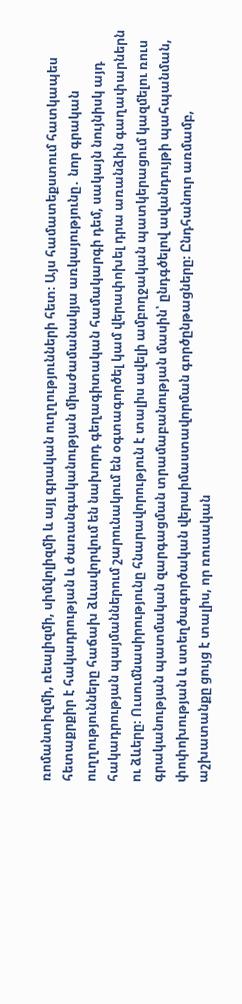ռոմանտիզմի, ռեալիզմի, սիմվոլիզմի և այլ գրական ուղղությունների հետ։ Այս համատեքստում հատկապես հետաքրքիր է հակադրության և ժառանգականության միաժամանակյա առկայությունը․ նոր գրական ուղղությունները հաճախ ձևավորվում են նախորդ գեղագիտական համակարգի դեմ, սակայն նույնիսկ այդ հակադրության պայմաններում շարունակում են օգտագործել կամ վերափոխել դրա առանձին գաղափարներն ու ձևերը։ Ուսումնասիրությունը հնարավորություն է տալիս ավելի ամբողջական պատկերացում կազմելու ռուս գրականության պատմական զարգացման տրամաբանության մասին՝ ընդգծելով ավանդույթի պահպանման, փոփոխության և ստեղծագործական վերաիմաստավորման գործընթացները։ Ընդհանուր առմամբ, աշխատանքը ցույց է տալիս, որ ռուսական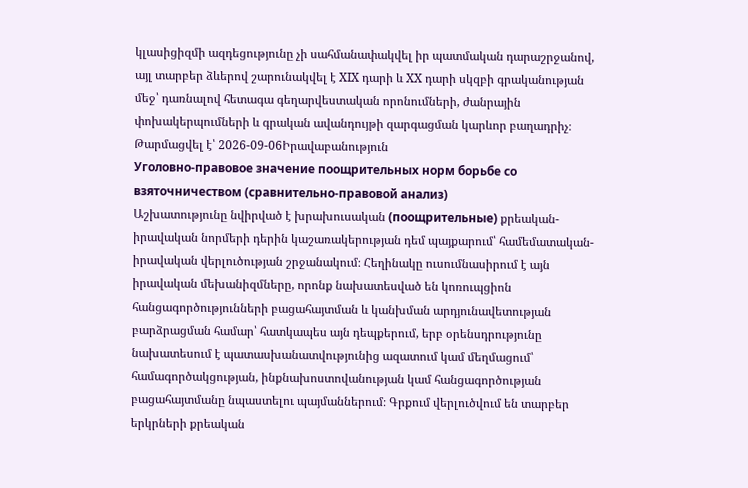կլասիցիզմի ազդեցությունը չի սահմանափակվել իր պատմական դարաշրջանով, այլ տարբեր ձևերով շարունակվել է XIX դարի և XX դարի սկզբի գրականության մեջ՝ դառնալով հետագա գեղարվեստական որոնումների, ժանրային փոխակերպումների և գրական ավանդույթի զարգացման կարևոր բաղադրիչ։
Թարմացվել է՝ 2026-09-06Իրավաբանություն
Уголовно-правовое значение поощрительных норм борьбе со взяточничеством (сравнительно-правовой анализ)
Աշխատությունը նվիրված է խրախուսական (поощрительные) քրեական-իրավական նորմերի դերին կաշառակերության դեմ պայքարում՝ համեմատական-իրավական վերլուծության շրջանակում։ Հեղինակը ուսումնասիրում է այն իրավական մեխանիզմները, որոնք նախատեսված են կոռուպցիոն հանցագործությունների բացահայտման և կանխման արդյունավետության բարձրացման համար՝ հատկապես այն դեպքերում, երբ օրենսդրությունը նախատեսում է պատասխանատվությունից ազատում կամ մեղմացում՝ համագործակցության, ինքնախոստովանության կամ հանցագործության բացահայտմանը նպաստելու պայմաններում։ Գրքում վերլուծվում են տարբեր երկրների քրեական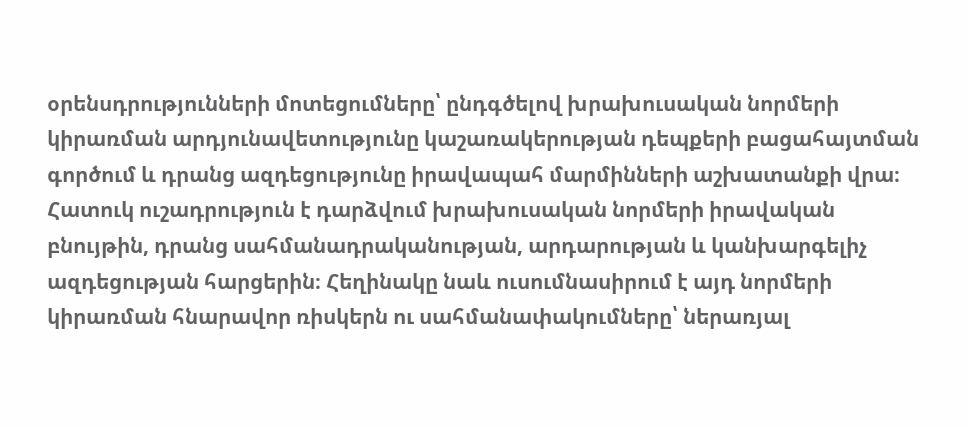օրենսդրությունների մոտեցումները՝ ընդգծելով խրախուսական նորմերի կիրառման արդյունավետությունը կաշառակերության դեպքերի բացահայտման գործում և դրանց ազդեցությունը իրավապահ մարմինների աշխատանքի վրա։ Հատուկ ուշադրություն է դարձվում խրախուսական նորմերի իրավական բնույթին, դրանց սահմանադրականության, արդարության և կանխարգելիչ ազդեցության հարցերին։ Հեղինակը նաև ուսումնասիրում է այդ նորմերի կիրառման հնարավոր ռիսկերն ու սահմանափակումները՝ ներառյալ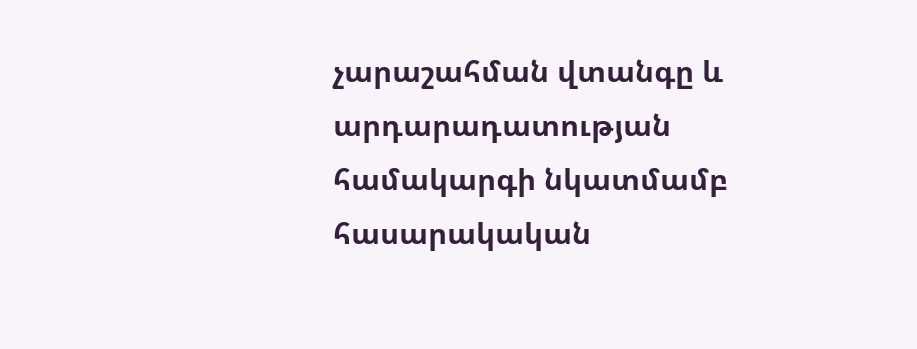չարաշահման վտանգը և արդարադատության համակարգի նկատմամբ հասարակական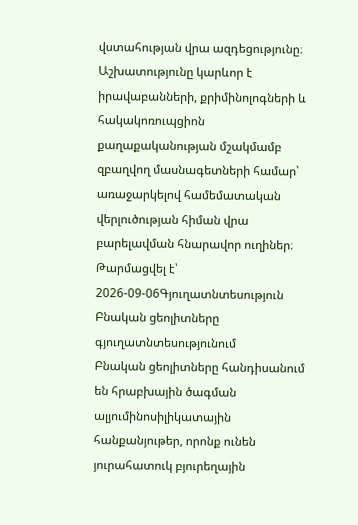վստահության վրա ազդեցությունը։ Աշխատությունը կարևոր է իրավաբանների, քրիմինոլոգների և հակակոռուպցիոն քաղաքականության մշակմամբ զբաղվող մասնագետների համար՝ առաջարկելով համեմատական վերլուծության հիման վրա բարելավման հնարավոր ուղիներ։
Թարմացվել է՝ 2026-09-06Գյուղատնտեսություն
Բնական ցեոլիտները գյուղատնտեսությունում
Բնական ցեոլիտները հանդիսանում են հրաբխային ծագման ալյումինոսիլիկատային հանքանյութեր, որոնք ունեն յուրահատուկ բյուրեղային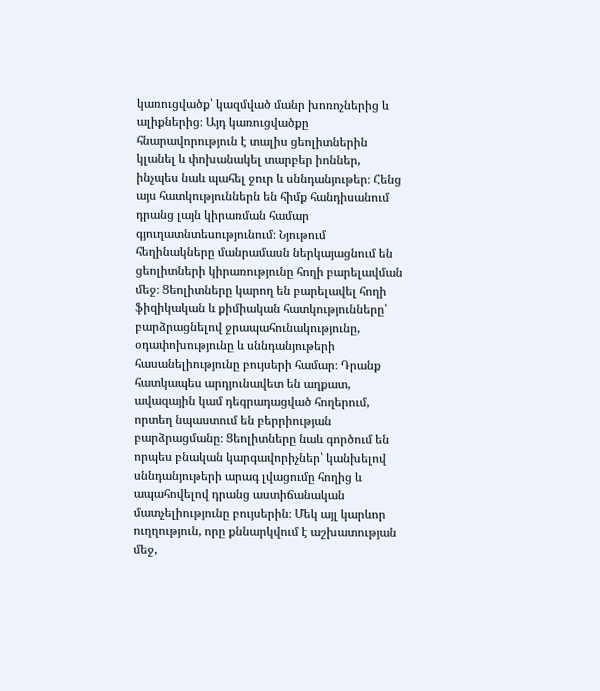կառուցվածք՝ կազմված մանր խոռոչներից և ալիքներից։ Այդ կառուցվածքը հնարավորություն է տալիս ցեոլիտներին կլանել և փոխանակել տարբեր իոններ, ինչպես նաև պահել ջուր և սննդանյութեր։ Հենց այս հատկություններն են հիմք հանդիսանում դրանց լայն կիրառման համար գյուղատնտեսությունում։ Նյութում հեղինակները մանրամասն ներկայացնում են ցեոլիտների կիրառությունը հողի բարելավման մեջ։ Ցեոլիտները կարող են բարելավել հողի ֆիզիկական և քիմիական հատկությունները՝ բարձրացնելով ջրապահունակությունը, օդափոխությունը և սննդանյութերի հասանելիությունը բույսերի համար։ Դրանք հատկապես արդյունավետ են աղքատ, ավազային կամ դեգրադացված հողերում, որտեղ նպաստում են բերրիության բարձրացմանը։ Ցեոլիտները նաև գործում են որպես բնական կարգավորիչներ՝ կանխելով սննդանյութերի արագ լվացումը հողից և ապահովելով դրանց աստիճանական մատչելիությունը բույսերին։ Մեկ այլ կարևոր ուղղություն, որը քննարկվում է աշխատության մեջ,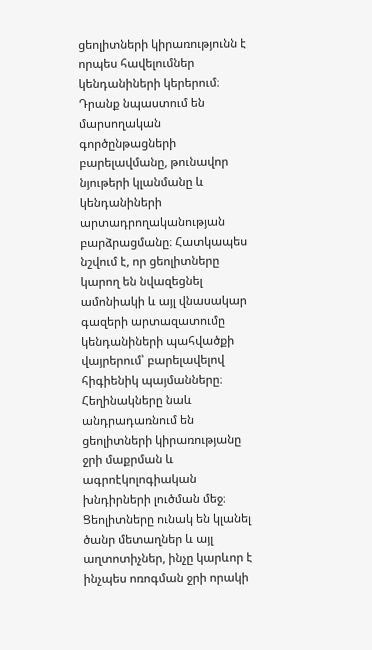ցեոլիտների կիրառությունն է որպես հավելումներ կենդանիների կերերում։ Դրանք նպաստում են մարսողական գործընթացների բարելավմանը, թունավոր նյութերի կլանմանը և կենդանիների արտադրողականության բարձրացմանը։ Հատկապես նշվում է, որ ցեոլիտները կարող են նվազեցնել ամոնիակի և այլ վնասակար գազերի արտազատումը կենդանիների պահվածքի վայրերում՝ բարելավելով հիգիենիկ պայմանները։ Հեղինակները նաև անդրադառնում են ցեոլիտների կիրառությանը ջրի մաքրման և ագրոէկոլոգիական խնդիրների լուծման մեջ։ Ցեոլիտները ունակ են կլանել ծանր մետաղներ և այլ աղտոտիչներ, ինչը կարևոր է ինչպես ոռոգման ջրի որակի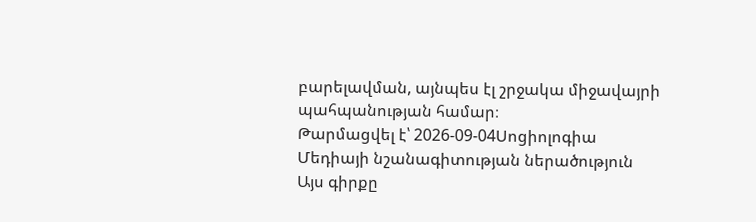բարելավման, այնպես էլ շրջակա միջավայրի պահպանության համար։
Թարմացվել է՝ 2026-09-04Սոցիոլոգիա
Մեդիայի նշանագիտության ներածություն
Այս գիրքը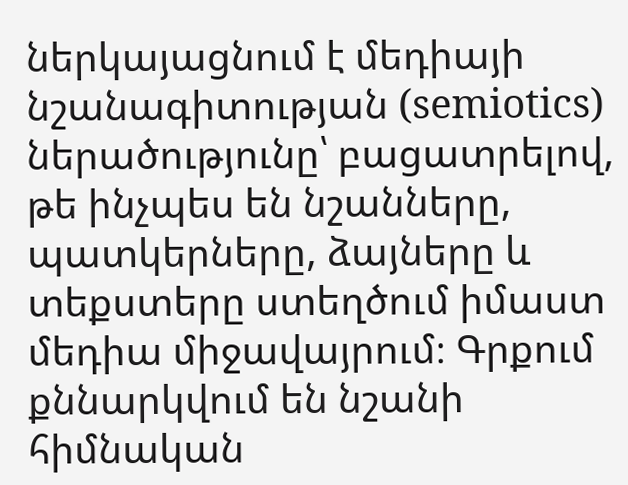ներկայացնում է մեդիայի նշանագիտության (semiotics) ներածությունը՝ բացատրելով, թե ինչպես են նշանները, պատկերները, ձայները և տեքստերը ստեղծում իմաստ մեդիա միջավայրում։ Գրքում քննարկվում են նշանի հիմնական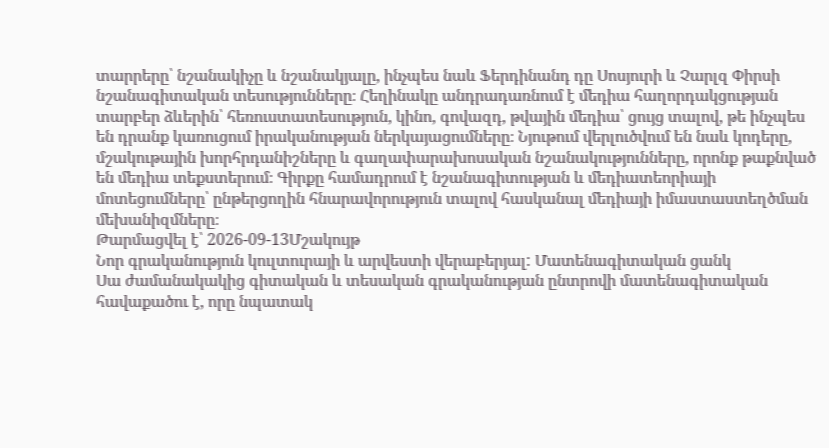տարրերը՝ նշանակիչը և նշանակյալը, ինչպես նաև Ֆերդինանդ դը Սոսյուրի և Չարլզ Փիրսի նշանագիտական տեսությունները։ Հեղինակը անդրադառնում է մեդիա հաղորդակցության տարբեր ձևերին՝ հեռուստատեսություն, կինո, գովազդ, թվային մեդիա՝ ցույց տալով, թե ինչպես են դրանք կառուցում իրականության ներկայացումները։ Նյութում վերլուծվում են նաև կոդերը, մշակութային խորհրդանիշները և գաղափարախոսական նշանակությունները, որոնք թաքնված են մեդիա տեքստերում։ Գիրքը համադրում է նշանագիտության և մեդիատեորիայի մոտեցումները՝ ընթերցողին հնարավորություն տալով հասկանալ մեդիայի իմաստաստեղծման մեխանիզմները։
Թարմացվել է՝ 2026-09-13Մշակույթ
Նոր գրականություն կուլտուրայի և արվեստի վերաբերյալ: Մատենագիտական ցանկ
Սա ժամանակակից գիտական և տեսական գրականության ընտրովի մատենագիտական հավաքածու է, որը նպատակ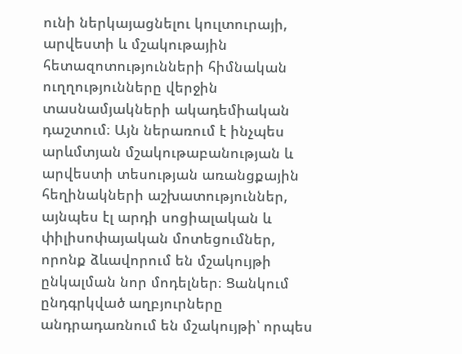ունի ներկայացնելու կուլտուրայի, արվեստի և մշակութային հետազոտությունների հիմնական ուղղությունները վերջին տասնամյակների ակադեմիական դաշտում։ Այն ներառում է ինչպես արևմտյան մշակութաբանության և արվեստի տեսության առանցքային հեղինակների աշխատություններ, այնպես էլ արդի սոցիալական և փիլիսոփայական մոտեցումներ, որոնք ձևավորում են մշակույթի ընկալման նոր մոդելներ։ Ցանկում ընդգրկված աղբյուրները անդրադառնում են մշակույթի՝ որպես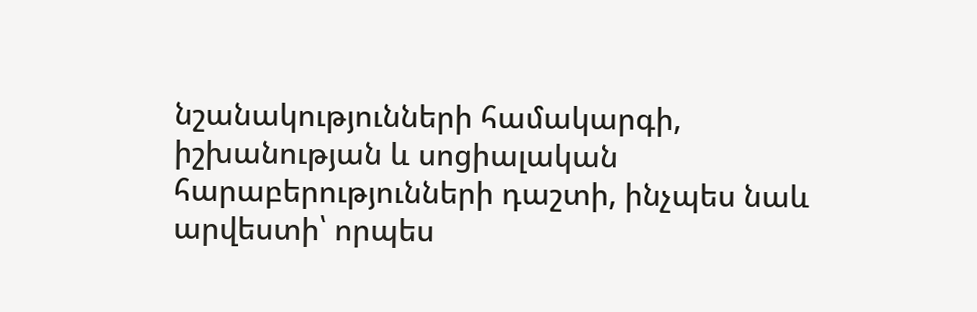նշանակությունների համակարգի, իշխանության և սոցիալական հարաբերությունների դաշտի, ինչպես նաև արվեստի՝ որպես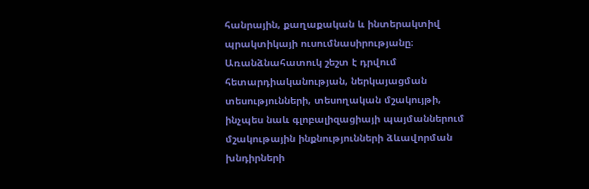հանրային, քաղաքական և ինտերակտիվ պրակտիկայի ուսումնասիրությանը։ Առանձնահատուկ շեշտ է դրվում հետարդիականության, ներկայացման տեսությունների, տեսողական մշակույթի, ինչպես նաև գլոբալիզացիայի պայմաններում մշակութային ինքնությունների ձևավորման խնդիրների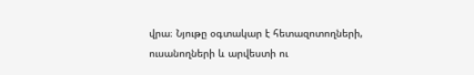վրա։ Նյութը օգտակար է հետազոտողների, ուսանողների և արվեստի ու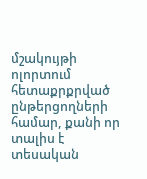մշակույթի ոլորտում հետաքրքրված ընթերցողների համար, քանի որ տալիս է տեսական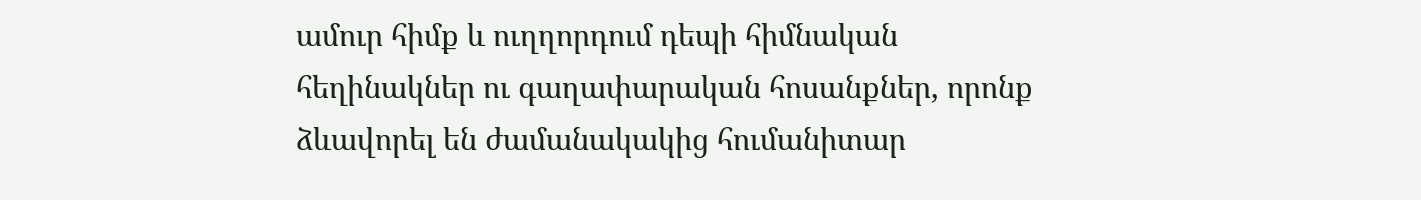ամուր հիմք և ուղղորդում դեպի հիմնական հեղինակներ ու գաղափարական հոսանքներ, որոնք ձևավորել են ժամանակակից հումանիտար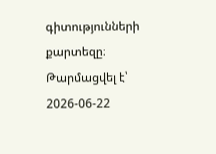գիտությունների քարտեզը։
Թարմացվել է՝ 2026-06-22